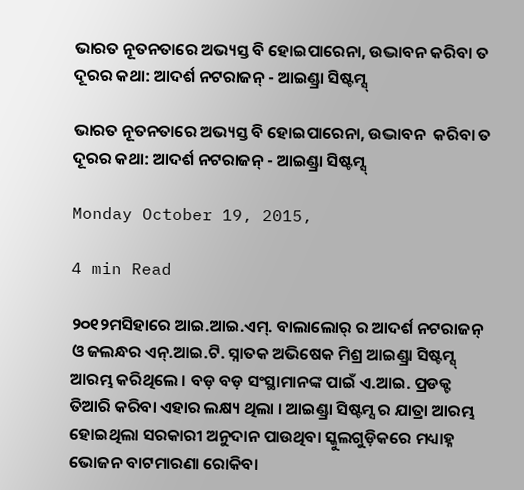ଭାରତ ନୂତନତାରେ ଅଭ୍ୟସ୍ତ ବି ହୋଇପାରେନା, ଉଦ୍ଭାବନ କରିବା ତ ଦୂରର କଥା: ଆଦର୍ଶ ନଟରାଜନ୍ - ଆଇଣ୍ଡ୍ରା ସିଷ୍ଟମ୍ସ୍

ଭାରତ ନୂତନତାରେ ଅଭ୍ୟସ୍ତ ବି ହୋଇପାରେନା, ଉଦ୍ଭାବନ  କରିବା ତ ଦୂରର କଥା: ଆଦର୍ଶ ନଟରାଜନ୍ - ଆଇଣ୍ଡ୍ରା ସିଷ୍ଟମ୍ସ୍

Monday October 19, 2015,

4 min Read

୨୦୧୨ମସିହାରେ ଆଇ.ଆଇ.ଏମ୍. ବାଲାଲୋର୍ ର ଆଦର୍ଶ ନଟରାଜନ୍ ଓ ଜଲନ୍ଧର ଏନ୍.ଆଇ.ଟି. ସ୍ନାତକ ଅଭିଷେକ ମିଶ୍ର ଆଇଣ୍ଡ୍ରା ସିଷ୍ଟମ୍ସ୍ ଆରମ୍ଭ କରିଥିଲେ । ବଡ଼ ବଡ଼ ସଂସ୍ଥାମାନଙ୍କ ପାଇଁ ଏ.ଆଇ. ପ୍ରଡକ୍ଟ ତିଆରି କରିବା ଏହାର ଲକ୍ଷ୍ୟ ଥିଲା । ଆଇଣ୍ଡ୍ରା ସିଷ୍ଟମ୍ସ ର ଯାତ୍ରା ଆରମ୍ଭ ହୋଇଥିଲା ସରକାରୀ ଅନୁଦାନ ପାଉଥିବା ସ୍କୁଲଗୁଡ଼ିକରେ ମଧ୍ୟାହ୍ନ ଭୋଜନ ବାଟମାରଣା ରୋକିବା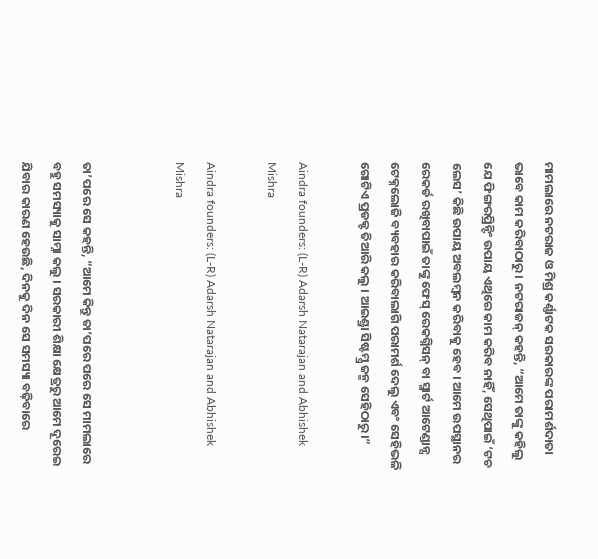ମାମଲାରେ ନଟରାଜ ଓ ମିଶ୍ର କର୍ଣ୍ଣାଟକ ସରକାରଙ୍କ ପରାମର୍ଶଦାତା ଭାବେ କାମ କରିବାଠାରୁ । ନଟରାଜନ୍ କହନ୍ତି, “ଆମେ ତାଙ୍କୁ କହିଲୁ ଯେ ଫିଙ୍ଗରପ୍ରିନ୍ଟିଂ ଉପାୟ ଏଥିରେ କାମ କରିବ ନାହିଁ, ସେଥିପାଇଁ ‘ଟଚ ଲେସ’ କିଛି ଉପାୟ ଅବଲମ୍ବନ କରିବାକୁ ହେବ । ଆମେ ଉପସ୍ଥାନର ରେକର୍ଡ ରଖିବାପାଇଁ ତାଙ୍କୁ ଫେସ୍ ରେକଗ୍ନିସନ୍ ବା ସ୍ମାର୍ଟ ଆଟେଣ୍ଡାନ୍ସ ଟେକ୍ନଲୋଜି ବ୍ୟବହାର କରିବାଲାଗି ପରାମର୍ଶ ଦେଲୁ ଏବଂ ସେହିଭଳି ଗୋଟିଏ ପ୍ରଡକ୍ଟ ତିଆରି କଲୁ । ଆଇଣ୍ଡ୍ରା ସିଷ୍ଟମ୍ସ୍ର ଜନ୍ମ ସେହିଠାରୁ।”

Aindra founders: (L-R) Adarsh Natarajan and Abhishek Mishra

Aindra founders: (L-R) Adarsh Natarajan and Abhishek Mishra


ତା’ପରେ ସେ କହନ୍ତି, “ଆମେ କିନ୍ତୁ ତା’ପରେ ପରେ ସେ ମାମଲାରେ ବହୁ ସମସ୍ୟାକୁ ସାମ୍ନା କଲୁ । ସରକାରୀ ଶିକ୍ଷା କ୍ଷେତ୍ରରୁ ଆମେ ଦୂରେଇ ଯିବାର କାରଣ ହେଉଛି, ଦିନକୁ ଦିନ ସେ ସମସ୍ୟା ବଢ଼ିବାରେ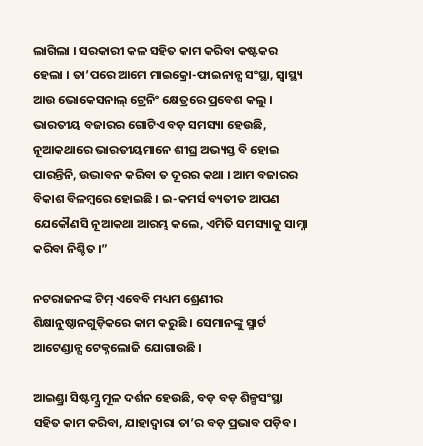ଲାଗିଲା । ସରକାରୀ କଳ ସହିତ କାମ କରିବା କଷ୍ଟକର ହେଲା । ତା’ପରେ ଆମେ ମାଇକ୍ରୋ-ଫାଇନାନ୍ସ ସଂସ୍ଥା, ସ୍ୱାସ୍ଥ୍ୟ ଆଉ ଭୋକେସନାଲ୍ ଟ୍ରେନିଂ କ୍ଷେତ୍ରରେ ପ୍ରବେଶ କଲୁ । ଭାରତୀୟ ବଜାରର ଗୋଟିଏ ବଡ଼ ସମସ୍ୟା ହେଉଛି, ନୂଆକଥାରେ ଭାରତୀୟମାନେ ଶୀଘ୍ର ଅଭ୍ୟସ୍ତ ବି ହୋଇ ପାରନ୍ତିନି, ଉଦ୍ଭାବନ କରିବା ତ ଦୂରର କଥା । ଆମ ବଜାରର ବିକାଶ ବିଳମ୍ବରେ ହୋଇଛି । ଇ-କମର୍ସ ବ୍ୟତୀତ ଆପଣ ଯେକୌଣସି ନୂଆକଥା ଆରମ୍ଭ କଲେ, ଏମିତି ସମସ୍ୟାକୁ ସାମ୍ନା କରିବା ନିଶ୍ଚିତ ।”

ନଟରାଜନଙ୍କ ଟିମ୍ ଏବେବି ମଧ୍ୟମ ଶ୍ରେଣୀର ଶିକ୍ଷାନୁଷ୍ଠାନଗୁଡ଼ିକରେ କାମ କରୁଛି । ସେମାନଙ୍କୁ ସ୍ମାର୍ଟ ଆଟେଣ୍ଡାନ୍ସ ଟେକ୍ନଲୋଜି ଯୋଗାଉଛି ।

ଆଇଣ୍ଡ୍ରା ସିଷ୍ଟମ୍ସ୍ର ମୂଳ ଦର୍ଶନ ହେଉଛି, ବଡ଼ ବଡ଼ ଶିଳ୍ପସଂସ୍ଥା ସହିତ କାମ କରିବା, ଯାହାଦ୍ୱାରା ତା’ର ବଡ଼ ପ୍ରଭାବ ପଡ଼ିବ ।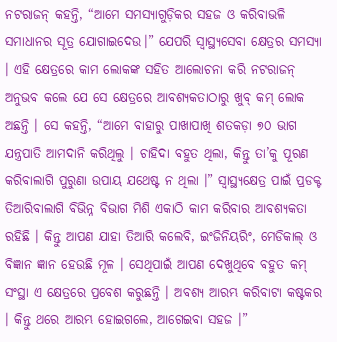ନଟରାଜନ୍ କହନ୍ତି, “ଆମେ ସମସ୍ୟାଗୁଡ଼ିକର ସହଜ ଓ କରିବାଭଳି ସମାଧାନର ସୂତ୍ର ଯୋଗାଇଦେଉ।” ଯେପରି ସ୍ୱାସ୍ଥ୍ୟସେବା କ୍ଷେତ୍ରର ସମସ୍ୟା । ଏହି କ୍ଷେତ୍ରରେ କାମ ଲୋକଙ୍କ ସହିତ ଆଲୋଚନା କରି ନଟରାଜନ୍ ଅନୁଭବ କଲେ ଯେ ସେ କ୍ଷେତ୍ରରେ ଆବଶ୍ୟକତାଠାରୁ ଖୁବ୍ କମ୍ ଲୋକ ଅଛନ୍ତି । ସେ କହନ୍ତି, “ଆମେ ବାହାରୁ ପାଖାପାଖି ଶତକଡ଼ା ୭୦ ଭାଗ ଯନ୍ତ୍ରପାତି ଆମଦାନି କରିଥିଲୁ । ଚାହିଦା ବହୁତ ଥିଲା, କିନ୍ତୁ ତା’କୁ ପୂରଣ କରିବାଲାଗି ପୁରୁଣା ଉପାୟ ଯଥେଷ୍ଟ ନ ଥିଲା ।” ସ୍ୱାସ୍ଥ୍ୟକ୍ଷେତ୍ର ପାଇଁ ପ୍ରଡକ୍ଟ ତିଆରିବାଲାଗି ବିଭିନ୍ନ ବିଭାଗ ମିଶି ଏକାଠି କାମ କରିବାର ଆବଶ୍ୟକତା ରହିଛି । କିନ୍ତୁ ଆପଣ ଯାହା ତିଆରି କଲେବି, ଇଂଜିନିୟରିଂ, ମେଡିକାଲ୍ ଓ ବିଜ୍ଞାନ ଜ୍ଞାନ ହେଉଛି ମୂଳ । ସେଥିପାଇଁ ଆପଣ ଦେଖୁଥିବେ ବହୁତ କମ୍ ସଂସ୍ଥା ଏ କ୍ଷେତ୍ରରେ ପ୍ରବେଶ କରୁଛନ୍ତି । ଅବଶ୍ୟ ଆରମ୍ଭ କରିବାଟା କଷ୍ଟକର । କିନ୍ତୁ ଥରେ ଆରମ୍ଭ ହୋଇଗଲେ, ଆଗେଇବା ସହଜ ।”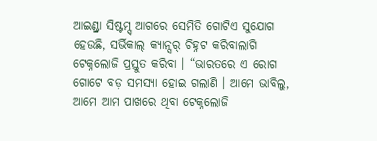ଆଇଣ୍ଡ୍ରା ସିଷ୍ଟମ୍ସ୍ ଆଗରେ ସେମିତି ଗୋଟିଏ ସୁଯୋଗ ହେଉଛି, ସର୍ଭିକାଲ୍ କ୍ୟାନ୍ସର୍ ଚିହ୍ନଟ କରିବାଲାଗି ଟେକ୍ନଲୋଜି ପ୍ରସ୍ତୁତ କରିବା । “ଭାରତରେ ଏ ରୋଗ ଗୋଟେ ବଡ଼ ସମସ୍ୟା ହୋଇ ଗଲାଣି । ଆମେ ଭାବିଲୁ, ଆମେ ଆମ ପାଖରେ ଥିବା ଟେକ୍ନଲୋଜି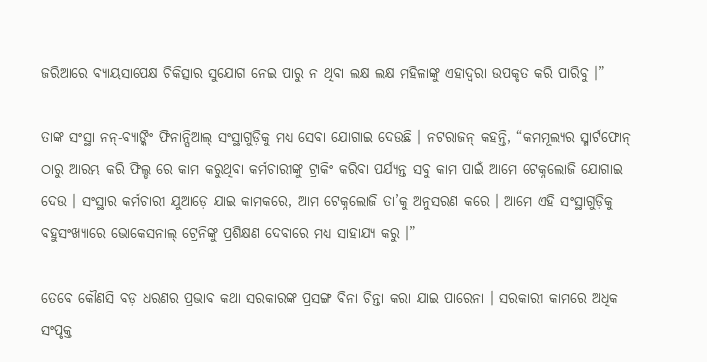ଜରିଆରେ ବ୍ୟାୟସାପେକ୍ଷ ଚିକିତ୍ସାର ସୁଯୋଗ ନେଇ ପାରୁ ନ ଥିବା ଲକ୍ଷ ଲକ୍ଷ ମହିଳାଙ୍କୁ ଏହାଦ୍ୱରା ଉପକୃତ କରି ପାରିବୁ ।”

ତାଙ୍କ ସଂସ୍ଥା ନନ୍-ବ୍ୟାଙ୍କିଂ ଫିନାନ୍ସିଆଲ୍ ସଂସ୍ଥାଗୁଡ଼ିକୁ ମଧ୍ୟ ସେବା ଯୋଗାଇ ଦେଉଛି । ନଟରାଜନ୍ କହନ୍ତି, “କମମୂଲ୍ୟର ସ୍ମାର୍ଟଫୋନ୍ ଠାରୁ ଆରମ୍ଭ କରି ଫିଲ୍ଡ ରେ କାମ କରୁଥିବା କର୍ମଚାରୀଙ୍କୁ ଟ୍ରାକିଂ କରିବା ପର୍ଯ୍ୟନ୍ତ ସବୁ କାମ ପାଇଁ ଆମେ ଟେକ୍ନଲୋଜି ଯୋଗାଇ ଦେଉ । ସଂସ୍ଥାର କର୍ମଚାରୀ ଯୁଆଡ଼େ ଯାଇ କାମକରେ, ଆମ ଟେକ୍ନଲୋଜି ତା’କୁ ଅନୁସରଣ କରେ । ଆମେ ଏହି ସଂସ୍ଥାଗୁଡ଼ିକୁ ବହୁସଂଖ୍ୟାରେ ଭୋକେସନାଲ୍ ଟ୍ରେନିଙ୍କୁ ପ୍ରଶିକ୍ଷଣ ଦେବାରେ ମଧ୍ୟ ସାହାଯ୍ୟ କରୁ ।”

ତେବେ କୌଣସି ବଡ଼ ଧରଣର ପ୍ରଭାବ କଥା ସରକାରଙ୍କ ପ୍ରସଙ୍ଗ ବିନା ଚିନ୍ତା କରା ଯାଇ ପାରେନା । ସରକାରୀ କାମରେ ଅଧିକ ସଂପୃକ୍ତ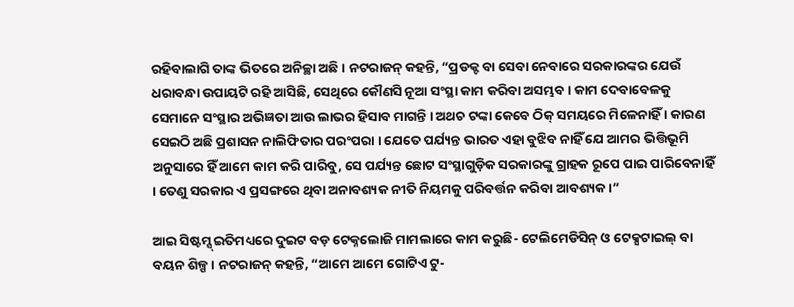ରହିବାଲାଗି ତାଙ୍କ ଭିତରେ ଅନିଚ୍ଛା ଅଛି । ନଟରାଜନ୍ କହନ୍ତି, “ପ୍ରଡକ୍ଟ ବା ସେବା ନେବାରେ ସରକାରଙ୍କର ଯେଉଁ ଧରାବନ୍ଧା ଉପାୟଟି ରହି ଆସିଛି, ସେଥିରେ କୌଣସି ନୂଆ ସଂସ୍ଥା କାମ କରିବା ଅସମ୍ଭବ । କାମ ଦେବାବେଳକୁ ସେମାନେ ସଂସ୍ଥାର ଅଭିଜ୍ଞତା ଆଉ ଲାଭର ହିସାବ ମାଗନ୍ତି । ଅଥଚ ଟଙ୍କା କେବେ ଠିକ୍ ସମୟରେ ମିଳେନାହିଁ । କାରଣ ସେଇଠି ଅଛି ପ୍ରଶାସନ ନାଲିଫିତାର ପରଂପରା । ଯେତେ ପର୍ଯ୍ୟନ୍ତ ଭାରତ ଏହା ବୁଝିବ ନାହିଁ ଯେ ଆମର ଭିତ୍ତିଭୂମି ଅନୁସାରେ ହିଁ ଆମେ କାମ କରି ପାରିବୁ, ସେ ପର୍ଯ୍ୟନ୍ତ ଛୋଟ ସଂସ୍ଥାଗୁଡ଼ିକ ସରକାରଙ୍କୁ ଗ୍ରାହକ ରୂପେ ପାଇ ପାରିବେନାହିଁ । ତେଣୁ ସରକାର ଏ ପ୍ରସଙ୍ଗରେ ଥିବା ଅନାବଶ୍ୟକ ନୀତି ନିୟମକୁ ପରିବର୍ତ୍ତନ କରିବା ଆବଶ୍ୟକ ।”

ଆଇ ସିଷ୍ଟମ୍ସ୍ ଇତିମଧ୍ୟରେ ଦୁଇଟ ବଡ଼ ଟେକ୍ନଲୋଜି ମାମଲାରେ କାମ କରୁଛି- ଟେଲିମେଡିସିନ୍ ଓ ଟେକ୍ସଟାଇଲ୍ ବା ବୟନ ଶିଳ୍ପ । ନଟରାଜନ୍ କହନ୍ତି, “ଆମେ ଆମେ ଗୋଟିଏ ଟୁ-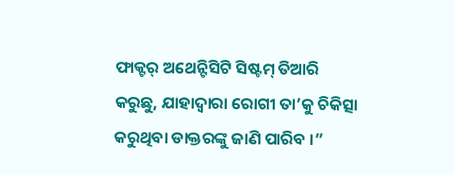ଫାକ୍ଟର୍ ଅଥେନ୍ଟିସିଟି ସିଷ୍ଟମ୍ ତିଆରି କରୁଛୁ, ଯାହାଦ୍ୱାରା ରୋଗୀ ତା’କୁ ଚିକିତ୍ସା କରୁଥିବା ଡାକ୍ତରଙ୍କୁ ଜାଣି ପାରିବ ।”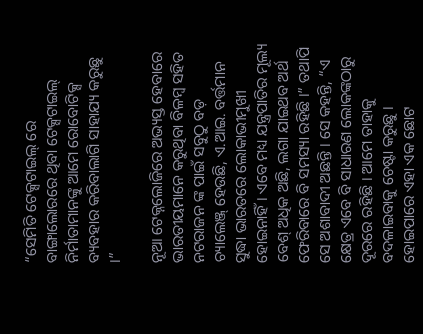“ସେମିତି ଟେକ୍ସଟାଇଲ୍ ରେ ବାଙ୍ଗାଲୋରରେ ଥିବା ଟେକ୍ସଟାଇଲ୍ ନିର୍ମାତାମାନଙ୍କୁ ଆମେ ରୋବୋଟିକ୍ସ ବ୍ୟବହାର କରିବାଲାଗି ସାହାଯ୍ୟ କରୁଛୁ ।”

ନୂଆ ଟେକ୍ନଲୋଜିରେ ଅଭ୍ୟସ୍ତ ହେବାରେ ଭାରତୀୟମାନେ କରୁଥିବା ବିଳମ୍ବ ସହିତ ନଟରାଜନ ଙ୍କ ପାଇଁ ସବୁଠୁ ବଡ଼ ଚ୍ୟାଲେଞ୍ଜ୍ ହେଉଛି, ଏ.ଆଇ. ବର୍ତ୍ତମାନ ସୁଦ୍ଧା ଭାରତରେ ଲୋକାଭୀମୁଖୀ ହୋଇନାହିଁ । ଏବେ ମଧ୍ୟ ଯନ୍ତ୍ରପାତିର ମୂଲ୍ୟ ବେଶ୍ ଅଧିକ ଅଛି, ଲଗା ଯାଇଥବ ଅର୍ଥ ଫେରିବାରେ ବି ସମସ୍ୟା ରହିଛି ।” ତଥାପି ସେ ଅଶାବାଦୀ ଅଛନ୍ତି । ସେ କହନ୍ତି, “ଏ କ୍ଷେତ୍ର ଏବେ ବି ସାଧାରଣ ଲୋକଙ୍କଠାରୁ ଦୂରରେ ରହିଛି । ଆମେ ତାହାକୁ ବଦଳାଇବାକୁ ଚେଷ୍ଟା କରୁଛୁ । ହୋଇପାରେ ଏହା ଏକ ଛୋଟ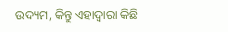ଉଦ୍ୟମ, କିନ୍ତୁ ଏହାଦ୍ୱାରା କିଛି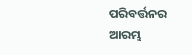ପରିବର୍ତ୍ତନର ଆରମ୍ଭ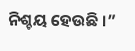ନିଶ୍ଚୟ ହେଉଛି ।”